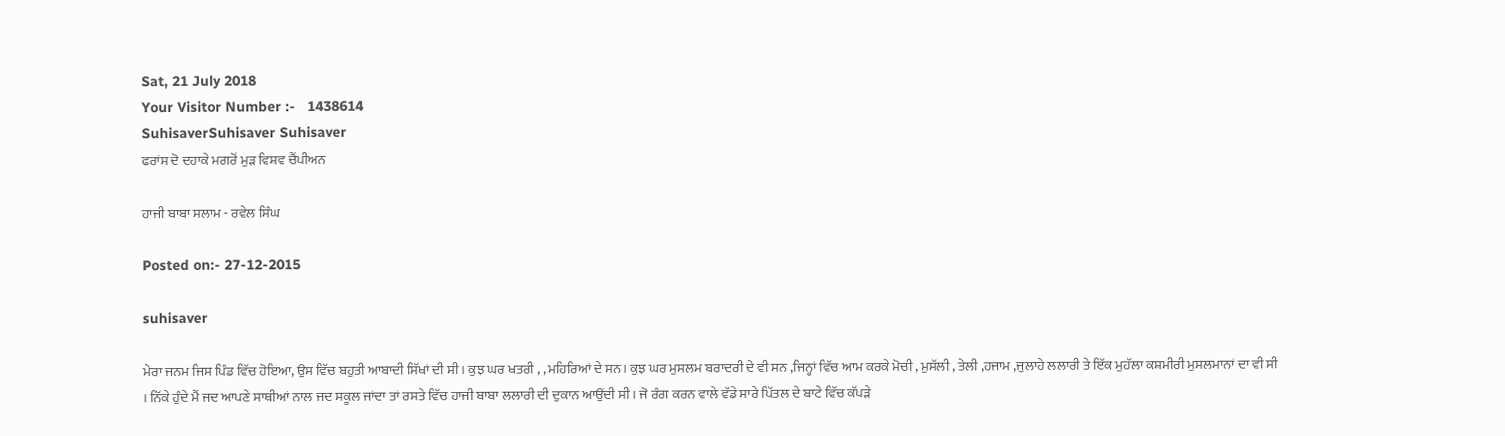Sat, 21 July 2018
Your Visitor Number :-   1438614
SuhisaverSuhisaver Suhisaver
ਫਰਾਂਸ ਦੋ ਦਹਾਕੇ ਮਗਰੋਂ ਮੁੜ ਵਿਸ਼ਵ ਚੈਂਪੀਅਨ

ਹਾਜੀ ਬਾਬਾ ਸਲਾਮ - ਰਵੇਲ ਸਿੰਘ

Posted on:- 27-12-2015

suhisaver

ਮੇਰਾ ਜਨਮ ਜਿਸ ਪਿੰਡ ਵਿੱਚ ਹੋਇਆ, ਉਸ ਵਿੱਚ ਬਹੁਤੀ ਆਬਾਦੀ ਸਿੱਖਾਂ ਦੀ ਸੀ। ਕੁਝ ਘਰ ਖਤਰੀ , , ਮਹਿਰਿਆਂ ਦੇ ਸਨ। ਕੁਝ ਘਰ ਮੁਸਲਮ ਬਰਾਦਰੀ ਦੇ ਵੀ ਸਨ ,ਜਿਨ੍ਹਾਂ ਵਿੱਚ ਆਮ ਕਰਕੇ ਮੋਚੀ , ਮੁਸੱਲੀ , ਤੇਲੀ ,ਹਜਾਮ ,ਜੁਲਾਹੇ ਲਲਾਰੀ ਤੇ ਇੱਕ ਮੁਹੱਲਾ ਕਸ਼ਮੀਰੀ ਮੁਸਲਮਾਨਾਂ ਦਾ ਵੀ ਸੀ । ਨਿੱਕੇ ਹੁੰਦੇ ਮੈਂ ਜਦ ਆਪਣੇ ਸਾਥੀਆਂ ਨਾਲ ਜਦ ਸਕੂਲ ਜਾਂਦਾ ਤਾਂ ਰਸਤੇ ਵਿੱਚ ਹਾਜੀ ਬਾਬਾ ਲਲਾਰੀ ਦੀ ਦੁਕਾਨ ਆਉਂਦੀ ਸੀ। ਜੋ ਰੰਗ ਕਰਨ ਵਾਲੇ ਵੱਡੇ ਸਾਰੇ ਪਿੱਤਲ ਦੇ ਬਾਟੇ ਵਿੱਚ ਕੱਪੜੇ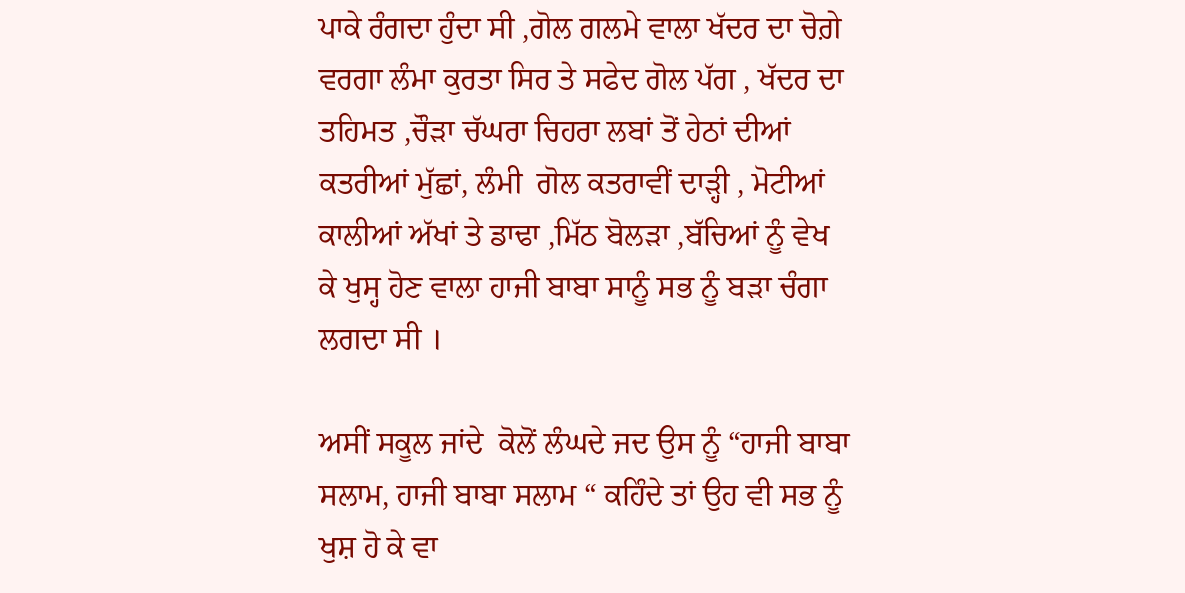ਪਾਕੇ ਰੰਗਦਾ ਹੁੰਦਾ ਸੀ ,ਗੋਲ ਗਲਮੇ ਵਾਲਾ ਖੱਦਰ ਦਾ ਚੋਗ਼ੇ ਵਰਗਾ ਲੰਮਾ ਕੁਰਤਾ ਸਿਰ ਤੇ ਸਫੇਦ ਗੋਲ ਪੱਗ , ਖੱਦਰ ਦਾ ਤਹਿਮਤ ,ਚੌੜਾ ਚੱਘਰਾ ਚਿਹਰਾ ਲਬਾਂ ਤੋਂ ਹੇਠਾਂ ਦੀਆਂ ਕਤਰੀਆਂ ਮੁੱਛਾਂ, ਲੰਮੀ  ਗੋਲ ਕਤਰਾਵੀਂ ਦਾੜ੍ਹੀ , ਮੋਟੀਆਂ ਕਾਲੀਆਂ ਅੱਖਾਂ ਤੇ ਡਾਢਾ ,ਮਿੱਠ ਬੋਲੜਾ ,ਬੱਚਿਆਂ ਨੂੰ ਵੇਖ ਕੇ ਖੁਸ੍ਹ ਹੋਣ ਵਾਲਾ ਹਾਜੀ ਬਾਬਾ ਸਾਨੂੰ ਸਭ ਨੂੰ ਬੜਾ ਚੰਗਾ ਲਗਦਾ ਸੀ ।

ਅਸੀਂ ਸਕੂਲ ਜਾਂਦੇ  ਕੋਲੋਂ ਲੰਘਦੇ ਜਦ ਉਸ ਨੂੰ “ਹਾਜੀ ਬਾਬਾ ਸਲਾਮ, ਹਾਜੀ ਬਾਬਾ ਸਲਾਮ “ ਕਹਿੰਦੇ ਤਾਂ ਉਹ ਵੀ ਸਭ ਨੂੰ ਖੁਸ਼ ਹੋ ਕੇ ਵਾ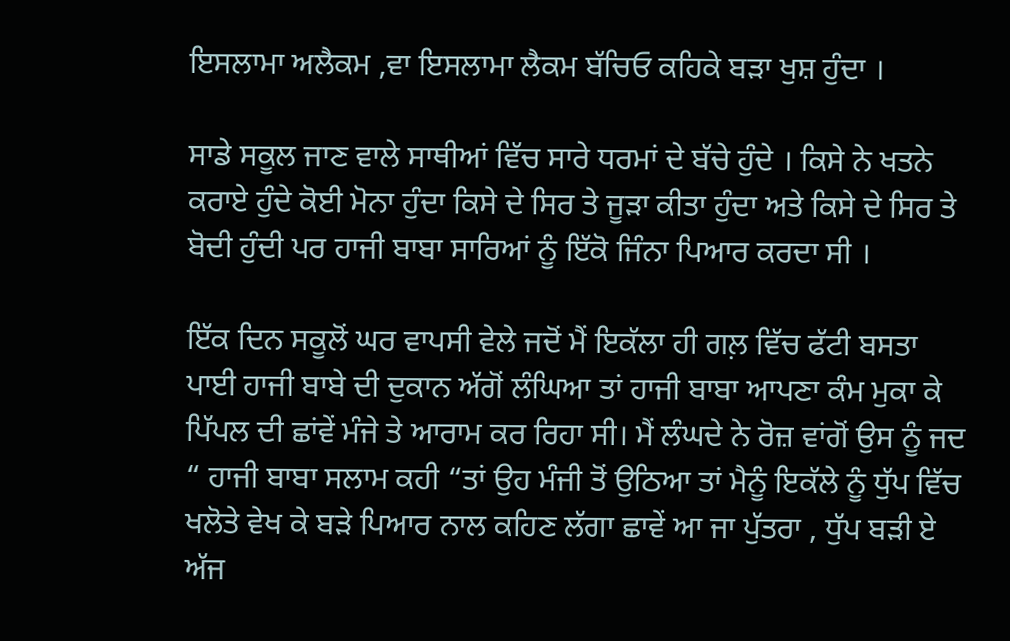ਇਸਲਾਮਾ ਅਲੈਕਮ ,ਵਾ ਇਸਲਾਮਾ ਲੈਕਮ ਬੱਚਿਓ ਕਹਿਕੇ ਬੜਾ ਖੁਸ਼ ਹੁੰਦਾ ।

ਸਾਡੇ ਸਕੂਲ ਜਾਣ ਵਾਲੇ ਸਾਥੀਆਂ ਵਿੱਚ ਸਾਰੇ ਧਰਮਾਂ ਦੇ ਬੱਚੇ ਹੁੰਦੇ । ਕਿਸੇ ਨੇ ਖਤਨੇ ਕਰਾਏ ਹੁੰਦੇ ਕੋਈ ਮੋਨਾ ਹੁੰਦਾ ਕਿਸੇ ਦੇ ਸਿਰ ਤੇ ਜੂੜਾ ਕੀਤਾ ਹੁੰਦਾ ਅਤੇ ਕਿਸੇ ਦੇ ਸਿਰ ਤੇ ਬੋਦੀ ਹੁੰਦੀ ਪਰ ਹਾਜੀ ਬਾਬਾ ਸਾਰਿਆਂ ਨੂੰ ਇੱਕੋ ਜਿੰਨਾ ਪਿਆਰ ਕਰਦਾ ਸੀ ।

ਇੱਕ ਦਿਨ ਸਕੂਲੋਂ ਘਰ ਵਾਪਸੀ ਵੇਲੇ ਜਦੋਂ ਮੈਂ ਇਕੱਲਾ ਹੀ ਗਲ਼ ਵਿੱਚ ਫੱਟੀ ਬਸਤਾ ਪਾਈ ਹਾਜੀ ਬਾਬੇ ਦੀ ਦੁਕਾਨ ਅੱਗੋਂ ਲੰਘਿਆ ਤਾਂ ਹਾਜੀ ਬਾਬਾ ਆਪਣਾ ਕੰਮ ਮੁਕਾ ਕੇ ਪਿੱਪਲ ਦੀ ਛਾਂਵੇਂ ਮੰਜੇ ਤੇ ਆਰਾਮ ਕਰ ਰਿਹਾ ਸੀ। ਮੈਂ ਲੰਘਦੇ ਨੇ ਰੋਜ਼ ਵਾਂਗੋਂ ਉਸ ਨੂੰ ਜਦ “ ਹਾਜੀ ਬਾਬਾ ਸਲਾਮ ਕਹੀ “ਤਾਂ ਉਹ ਮੰਜੀ ਤੋਂ ਉਠਿਆ ਤਾਂ ਮੈਨੂੰ ਇਕੱਲੇ ਨੂੰ ਧੁੱਪ ਵਿੱਚ ਖਲੋਤੇ ਵੇਖ ਕੇ ਬੜੇ ਪਿਆਰ ਨਾਲ ਕਹਿਣ ਲੱਗਾ ਛਾਵੇਂ ਆ ਜਾ ਪੁੱਤਰਾ , ਧੁੱਪ ਬੜੀ ਏ ਅੱਜ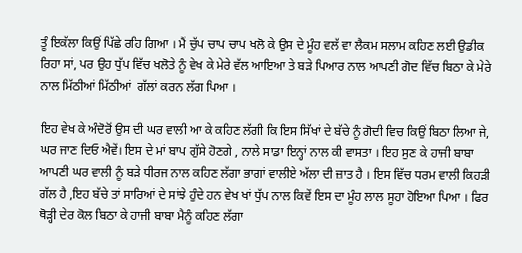ਤੂੰ ਇਕੱਲਾ ਕਿਉਂ ਪਿੱਛੇ ਰਹਿ ਗਿਆ । ਮੈਂ ਚੁੱਪ ਚਾਪ ਚਾਪ ਖਲੋ ਕੇ ਉਸ ਦੇ ਮੂੰਹ ਵਲੱ ਵਾ ਲੈਕਮ ਸਲਾਮ ਕਹਿਣ ਲਈ ਉਡੀਕ ਰਿਹਾ ਸਾਂ, ਪਰ ਉਹ ਧੁੱਪ ਵਿੱਚ ਖਲੋਤੇ ਨੂੰ ਵੇਖ ਕੇ ਮੇਰੇ ਵੱਲ ਆਇਆ ਤੇ ਬੜੇ ਪਿਆਰ ਨਾਲ ਆਪਣੀ ਗੋਦ ਵਿੱਚ ਬਿਠਾ ਕੇ ਮੇਰੇ ਨਾਲ ਮਿੱਠੀਆਂ ਮਿੱਠੀਆਂ  ਗੱਲਾਂ ਕਰਨ ਲੱਗ ਪਿਆ ।

ਇਹ ਵੇਖ ਕੇ ਅੰਦੋਰੋਂ ਉਸ ਦੀ ਘਰ ਵਾਲੀ ਆ ਕੇ ਕਹਿਣ ਲੱਗੀ ਕਿ ਇਸ ਸਿੱਖਾਂ ਦੇ ਬੱਚੇ ਨੂੰ ਗੋਦੀ ਵਿਚ ਕਿਉਂ ਬਿਠਾ ਲਿਆ ਜੇ, ਘਰ ਜਾਣ ਦਿਓ ਐਵੇਂ। ਇਸ ਦੇ ਮਾਂ ਬਾਪ ਗੁੱਸੇ ਹੋਣਗੇ , ਨਾਲੇ ਸਾਡਾ ਇਨ੍ਹਾਂ ਨਾਲ ਕੀ ਵਾਸਤਾ । ਇਹ ਸੁਣ ਕੇ ਹਾਜੀ ਬਾਬਾ ਆਪਣੀ ਘਰ ਵਾਲੀ ਨੂੰ ਬੜੇ ਧੀਰਜ ਨਾਲ ਕਹਿਣ ਲੱਗਾ ਭਾਗਾਂ ਵਾਲੀਏ ਅੱਲਾ ਦੀ ਜ਼ਾਤ ਹੈ । ਇਸ ਵਿੱਚ ਧਰਮ ਵਾਲੀ ਕਿਹੜੀ ਗੱਲ ਹੈ ,ਇਹ ਬੱਚੇ ਤਾਂ ਸਾਰਿਆਂ ਦੇ ਸਾਂਝੇ ਹੁੰਦੇ ਹਨ ਵੇਖ ਖਾਂ ਧੁੱਪ ਨਾਲ ਕਿਵੇਂ ਇਸ ਦਾ ਮੂੰਹ ਲਾਲ ਸੂਹਾ ਹੋਇਆ ਪਿਆ । ਫਿਰ ਥੋੜ੍ਹੀ ਦੇਰ ਕੋਲ ਬਿਠਾ ਕੇ ਹਾਜੀ ਬਾਬਾ ਮੈਨੂੰ ਕਹਿਣ ਲੱਗਾ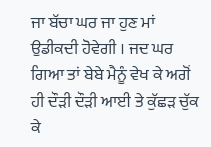ਜਾ ਬੱਚਾ ਘਰ ਜਾ ਹੁਣ ਮਾਂ ਉਡੀਕਦੀ ਹੋਵੇਗੀ । ਜਦ ਘਰ ਗਿਆ ਤਾਂ ਬੇਬੇ ਮੈਨੂੰ ਵੇਖ ਕੇ ਅਗੋਂ ਹੀ ਦੌੜੀ ਦੌੜੀ ਆਈ ਤੇ ਕੁੱਛੜ ਚੁੱਕ ਕੇ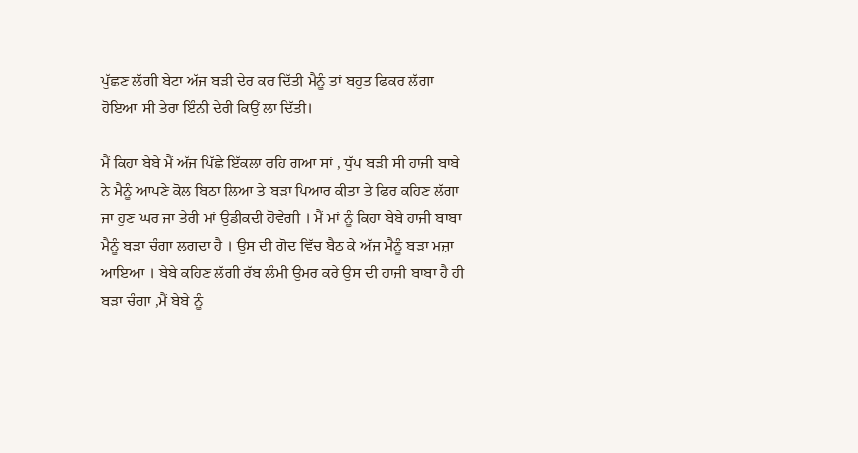ਪੁੱਛਣ ਲੱਗੀ ਬੇਟਾ ਅੱਜ ਬੜੀ ਦੇਰ ਕਰ ਦਿੱਤੀ ਮੈਨੂੰ ਤਾਂ ਬਹੁਤ ਫਿਕਰ ਲੱਗਾ ਹੋਇਆ ਸੀ ਤੇਰਾ ਇੰਨੀ ਦੇਰੀ ਕਿਉਂ ਲਾ ਦਿੱਤੀ।

ਮੈਂ ਕਿਹਾ ਬੇਬੇ ਮੈਂ ਅੱਜ ਪਿੱਛੇ ਇੱਕਲਾ ਰਹਿ ਗਆ ਸਾਂ , ਧੁੱਪ ਬੜੀ ਸੀ ਹਾਜੀ ਬਾਬੇ ਨੇ ਮੈਨੂੰ ਆਪਣੇ ਕੋਲ ਬਿਠਾ ਲਿਆ ਤੇ ਬੜਾ ਪਿਆਰ ਕੀਤਾ ਤੇ ਫਿਰ ਕਹਿਣ ਲੱਗਾ ਜਾ ਹੁਣ ਘਰ ਜਾ ਤੇਰੀ ਮਾਂ ਉਡੀਕਦੀ ਹੋਵੇਗੀ । ਮੈਂ ਮਾਂ ਨੂੰ ਕਿਹਾ ਬੇਬੇ ਹਾਜੀ ਬਾਬਾ ਮੈਨੂੰ ਬੜਾ ਚੰਗਾ ਲਗਦਾ ਹੈ । ਉਸ ਦੀ ਗੋਦ ਵਿੱਚ ਬੈਠ ਕੇ ਅੱਜ ਮੈਨੂੰ ਬੜਾ ਮਜ਼ਾ ਆਇਆ । ਬੇਬੇ ਕਹਿਣ ਲੱਗੀ ਰੱਬ ਲੰਮੀ ਉਮਰ ਕਰੇ ਉਸ ਦੀ ਹਾਜੀ ਬਾਬਾ ਹੈ ਹੀ ਬੜਾ ਚੰਗਾ ,ਮੈਂ ਬੇਬੇ ਨੂੰ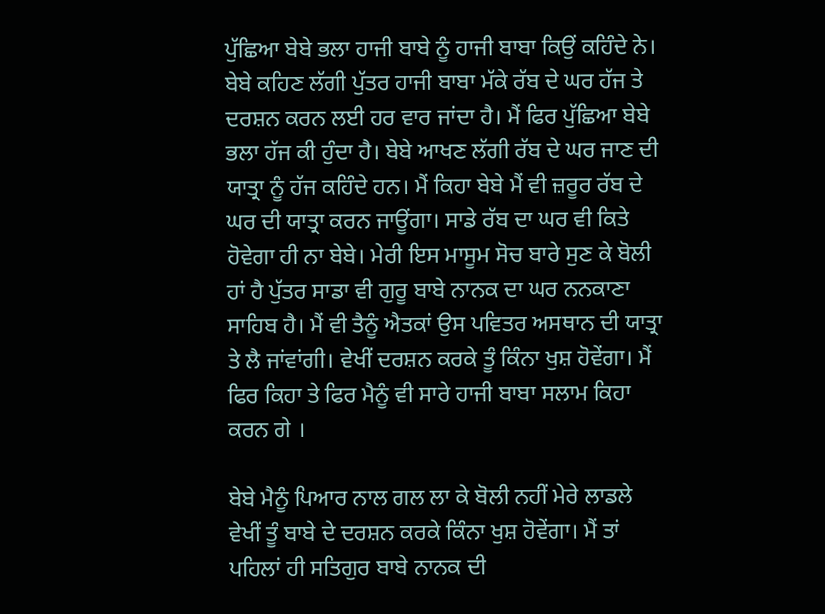ਪੁੱਛਿਆ ਬੇਬੇ ਭਲਾ ਹਾਜੀ ਬਾਬੇ ਨੂੰ ਹਾਜੀ ਬਾਬਾ ਕਿਉਂ ਕਹਿੰਦੇ ਨੇ। ਬੇਬੇ ਕਹਿਣ ਲੱਗੀ ਪੁੱਤਰ ਹਾਜੀ ਬਾਬਾ ਮੱਕੇ ਰੱਬ ਦੇ ਘਰ ਹੱਜ ਤੇ ਦਰਸ਼ਨ ਕਰਨ ਲਈ ਹਰ ਵਾਰ ਜਾਂਦਾ ਹੈ। ਮੈਂ ਫਿਰ ਪੁੱਛਿਆ ਬੇਬੇ ਭਲਾ ਹੱਜ ਕੀ ਹੁੰਦਾ ਹੈ। ਬੇਬੇ ਆਖਣ ਲੱਗੀ ਰੱਬ ਦੇ ਘਰ ਜਾਣ ਦੀ ਯਾਤ੍ਰਾ ਨੂੰ ਹੱਜ ਕਹਿੰਦੇ ਹਨ। ਮੈਂ ਕਿਹਾ ਬੇਬੇ ਮੈਂ ਵੀ ਜ਼ਰੂਰ ਰੱਬ ਦੇ ਘਰ ਦੀ ਯਾਤ੍ਰਾ ਕਰਨ ਜਾਊਂਗਾ। ਸਾਡੇ ਰੱਬ ਦਾ ਘਰ ਵੀ ਕਿਤੇ ਹੋਵੇਗਾ ਹੀ ਨਾ ਬੇਬੇ। ਮੇਰੀ ਇਸ ਮਾਸੂਮ ਸੋਚ ਬਾਰੇ ਸੁਣ ਕੇ ਬੋਲੀ ਹਾਂ ਹੈ ਪੁੱਤਰ ਸਾਡਾ ਵੀ ਗੁਰੂ ਬਾਬੇ ਨਾਨਕ ਦਾ ਘਰ ਨਨਕਾਣਾ ਸਾਹਿਬ ਹੈ। ਮੈਂ ਵੀ ਤੈਨੂੰ ਐਤਕਾਂ ਉਸ ਪਵਿਤਰ ਅਸਥਾਨ ਦੀ ਯਾਤ੍ਰਾ ਤੇ ਲੈ ਜਾਂਵਾਂਗੀ। ਵੇਖੀਂ ਦਰਸ਼ਨ ਕਰਕੇ ਤੂੰ ਕਿੰਨਾ ਖੁਸ਼ ਹੋਵੇਂਗਾ। ਮੈਂ ਫਿਰ ਕਿਹਾ ਤੇ ਫਿਰ ਮੈਨੂੰ ਵੀ ਸਾਰੇ ਹਾਜੀ ਬਾਬਾ ਸਲਾਮ ਕਿਹਾ ਕਰਨ ਗੇ ।

ਬੇਬੇ ਮੈਨੂੰ ਪਿਆਰ ਨਾਲ ਗਲ ਲਾ ਕੇ ਬੋਲੀ ਨਹੀਂ ਮੇਰੇ ਲਾਡਲੇ ਵੇਖੀਂ ਤੂੰ ਬਾਬੇ ਦੇ ਦਰਸ਼ਨ ਕਰਕੇ ਕਿੰਨਾ ਖੁਸ਼ ਹੋਵੇਂਗਾ। ਮੈਂ ਤਾਂ ਪਹਿਲਾਂ ਹੀ ਸਤਿਗੁਰ ਬਾਬੇ ਨਾਨਕ ਦੀ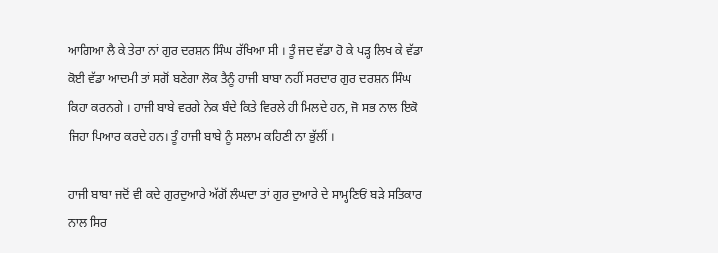ਆਗਿਆ ਲੈ ਕੇ ਤੇਰਾ ਨਾਂ ਗੁਰ ਦਰਸ਼ਨ ਸਿੰਘ ਰੱਖਿਆ ਸੀ । ਤੂੰ ਜਦ ਵੱਡਾ ਹੋ ਕੇ ਪੜ੍ਹ ਲਿਖ ਕੇ ਵੱਡਾ ਕੋਈ ਵੱਡਾ ਆਦਮੀ ਤਾਂ ਸਗੋਂ ਬਣੇਗਾ ਲੋਕ ਤੈਨੂੰ ਹਾਜੀ ਬਾਬਾ ਨਹੀਂ ਸਰਦਾਰ ਗੁਰ ਦਰਸ਼ਨ ਸਿੰਘ ਕਿਹਾ ਕਰਨਗੇ । ਹਾਜੀ ਬਾਬੇ ਵਰਗੇ ਨੇਕ ਬੰਦੇ ਕਿਤੇ ਵਿਰਲੇ ਹੀ ਮਿਲਦੇ ਹਨ, ਜੋ ਸਭ ਨਾਲ ਇਕੋ ਜਿਹਾ ਪਿਆਰ ਕਰਦੇ ਹਨ। ਤੂੰ ਹਾਜੀ ਬਾਬੇ ਨੂੰ ਸਲਾਮ ਕਹਿਣੀ ਨਾ ਭੁੱਲੀਂ ।

ਹਾਜੀ ਬਾਬਾ ਜਦੋਂ ਵੀ ਕਦੇ ਗੁਰਦੁਆਰੇ ਅੱਗੋਂ ਲੰਘਦਾ ਤਾਂ ਗੁਰ ਦੁਆਰੇ ਦੇ ਸਾਮ੍ਹਣਿਓਂ ਬੜੇ ਸਤਿਕਾਰ ਨਾਲ ਸਿਰ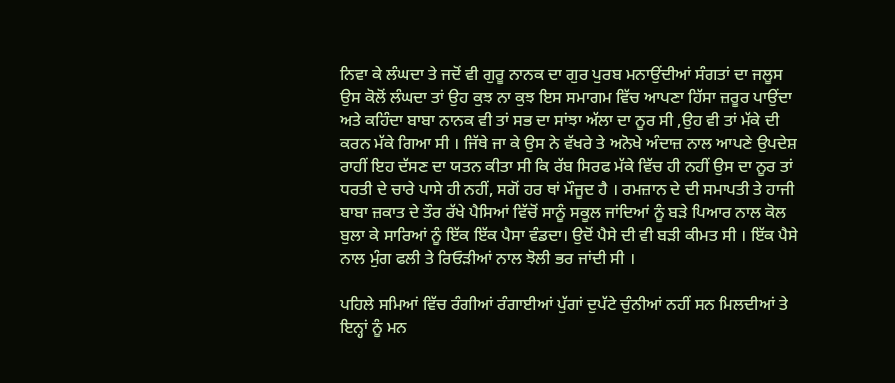ਨਿਵਾ ਕੇ ਲੰਘਦਾ ਤੇ ਜਦੋਂ ਵੀ ਗੁਰੂ ਨਾਨਕ ਦਾ ਗੁਰ ਪੁਰਬ ਮਨਾਉਂਦੀਆਂ ਸੰਗਤਾਂ ਦਾ ਜਲੂਸ ਉਸ ਕੋਲੋਂ ਲੰਘਦਾ ਤਾਂ ਉਹ ਕੁਝ ਨਾ ਕੁਝ ਇਸ ਸਮਾਗਮ ਵਿੱਚ ਆਪਣਾ ਹਿੱਸਾ ਜ਼ਰੂਰ ਪਾਉਂਦਾ ਅਤੇ ਕਹਿੰਦਾ ਬਾਬਾ ਨਾਨਕ ਵੀ ਤਾਂ ਸਭ ਦਾ ਸਾਂਝਾ ਅੱਲਾ ਦਾ ਨੂਰ ਸੀ ,ਉਹ ਵੀ ਤਾਂ ਮੱਕੇ ਦੀ ਕਰਨ ਮੱਕੇ ਗਿਆ ਸੀ । ਜਿੱਥੇ ਜਾ ਕੇ ਉਸ ਨੇ ਵੱਖਰੇ ਤੇ ਅਨੋਖੇ ਅੰਦਾਜ਼ ਨਾਲ ਆਪਣੇ ਉਪਦੇਸ਼ ਰਾਹੀਂ ਇਹ ਦੱਸਣ ਦਾ ਯਤਨ ਕੀਤਾ ਸੀ ਕਿ ਰੱਬ ਸਿਰਫ ਮੱਕੇ ਵਿੱਚ ਹੀ ਨਹੀਂ ਉਸ ਦਾ ਨੂਰ ਤਾਂ ਧਰਤੀ ਦੇ ਚਾਰੇ ਪਾਸੇ ਹੀ ਨਹੀਂ, ਸਗੋਂ ਹਰ ਥਾਂ ਮੌਜੂਦ ਹੈ । ਰਮਜ਼ਾਨ ਦੇ ਦੀ ਸਮਾਪਤੀ ਤੇ ਹਾਜੀ ਬਾਬਾ ਜ਼ਕਾਤ ਦੇ ਤੌਰ ਰੱਖੇ ਪੈਸਿਆਂ ਵਿੱਚੋਂ ਸਾਨੂੰ ਸਕੂਲ ਜਾਂਦਿਆਂ ਨੂੰ ਬੜੇ ਪਿਆਰ ਨਾਲ ਕੋਲ ਬੁਲਾ ਕੇ ਸਾਰਿਆਂ ਨੂੰ ਇੱਕ ਇੱਕ ਪੈਸਾ ਵੰਡਦਾ। ਉਦੋਂ ਪੈਸੇ ਦੀ ਵੀ ਬੜੀ ਕੀਮਤ ਸੀ । ਇੱਕ ਪੈਸੇ ਨਾਲ ਮੁੰਗ ਫਲੀ ਤੇ ਰਿਓੜੀਆਂ ਨਾਲ ਝੋਲੀ ਭਰ ਜਾਂਦੀ ਸੀ ।

ਪਹਿਲੇ ਸਮਿਆਂ ਵਿੱਚ ਰੰਗੀਆਂ ਰੰਗਾਈਆਂ ਪੁੱਗਾਂ ਦੁਪੱਟੇ ਚੁੰਨੀਆਂ ਨਹੀਂ ਸਨ ਮਿਲਦੀਆਂ ਤੇ ਇਨ੍ਹਾਂ ਨੂੰ ਮਨ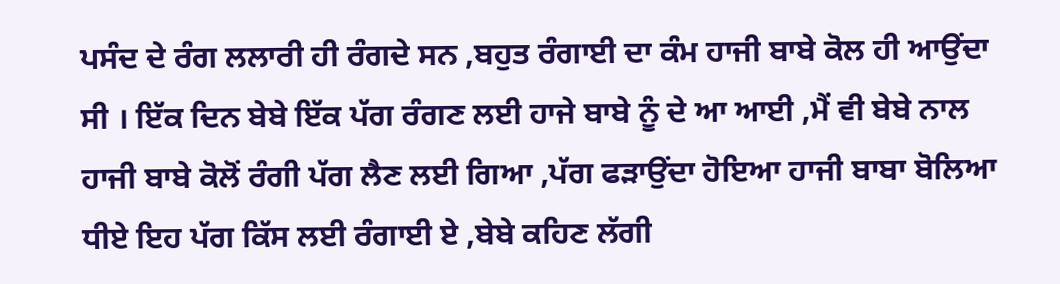ਪਸੰਦ ਦੇ ਰੰਗ ਲਲਾਰੀ ਹੀ ਰੰਗਦੇ ਸਨ ,ਬਹੁਤ ਰੰਗਾਈ ਦਾ ਕੰਮ ਹਾਜੀ ਬਾਬੇ ਕੋਲ ਹੀ ਆਉਂਦਾ ਸੀ । ਇੱਕ ਦਿਨ ਬੇਬੇ ਇੱਕ ਪੱਗ ਰੰਗਣ ਲਈ ਹਾਜੇ ਬਾਬੇ ਨੂੰ ਦੇ ਆ ਆਈ ,ਮੈਂ ਵੀ ਬੇਬੇ ਨਾਲ ਹਾਜੀ ਬਾਬੇ ਕੋਲੋਂ ਰੰਗੀ ਪੱਗ ਲੈਣ ਲਈ ਗਿਆ ,ਪੱਗ ਫੜਾਉਂਦਾ ਹੋਇਆ ਹਾਜੀ ਬਾਬਾ ਬੋਲਿਆ ਧੀਏ ਇਹ ਪੱਗ ਕਿੱਸ ਲਈ ਰੰਗਾਈ ਏ ,ਬੇਬੇ ਕਹਿਣ ਲੱਗੀ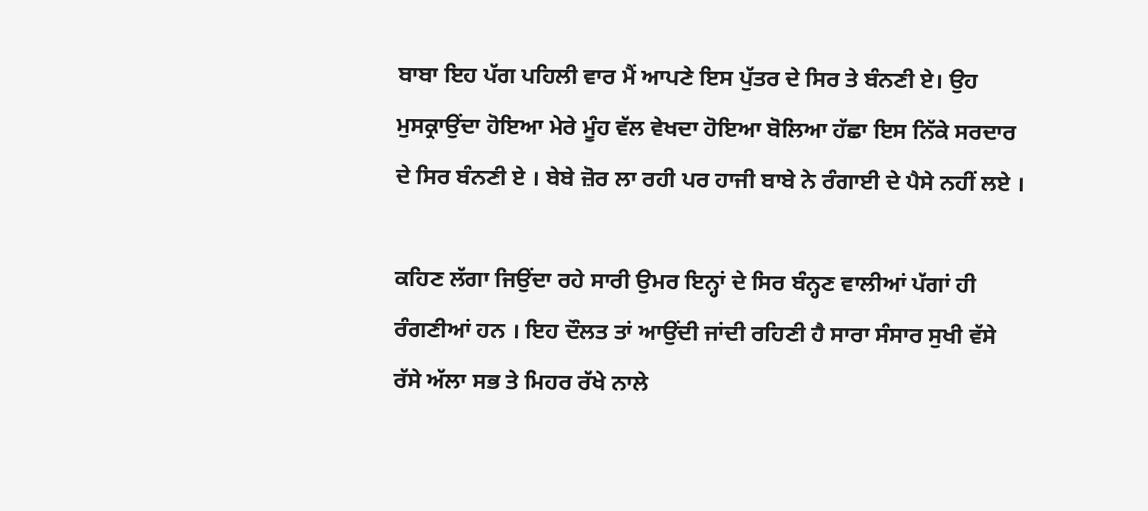ਬਾਬਾ ਇਹ ਪੱਗ ਪਹਿਲੀ ਵਾਰ ਮੈਂ ਆਪਣੇ ਇਸ ਪੁੱਤਰ ਦੇ ਸਿਰ ਤੇ ਬੰਨਣੀ ਏ। ਉਹ ਮੁਸਕ੍ਰਾਉਂਦਾ ਹੋਇਆ ਮੇਰੇ ਮੂੰਹ ਵੱਲ ਵੇਖਦਾ ਹੋਇਆ ਬੋਲਿਆ ਹੱਛਾ ਇਸ ਨਿੱਕੇ ਸਰਦਾਰ ਦੇ ਸਿਰ ਬੰਨਣੀ ਏ । ਬੇਬੇ ਜ਼ੋਰ ਲਾ ਰਹੀ ਪਰ ਹਾਜੀ ਬਾਬੇ ਨੇ ਰੰਗਾਈ ਦੇ ਪੈਸੇ ਨਹੀਂ ਲਏ ।

ਕਹਿਣ ਲੱਗਾ ਜਿਉਂਦਾ ਰਹੇ ਸਾਰੀ ਉਮਰ ਇਨ੍ਹਾਂ ਦੇ ਸਿਰ ਬੰਨ੍ਹਣ ਵਾਲੀਆਂ ਪੱਗਾਂ ਹੀ ਰੰਗਣੀਆਂ ਹਨ । ਇਹ ਦੌਲਤ ਤਾਂ ਆਉਂਦੀ ਜਾਂਦੀ ਰਹਿਣੀ ਹੈ ਸਾਰਾ ਸੰਸਾਰ ਸੁਖੀ ਵੱਸੇ ਰੱਸੇ ਅੱਲਾ ਸਭ ਤੇ ਮਿਹਰ ਰੱਖੇ ਨਾਲੇ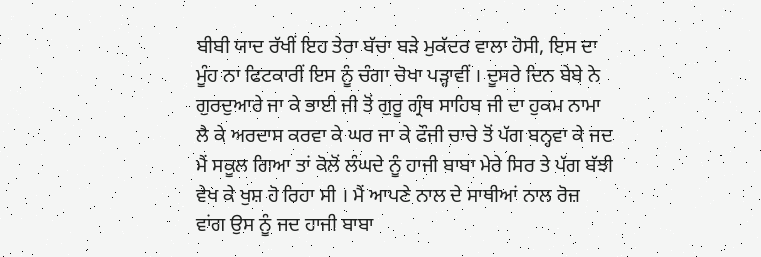ਬੀਬੀ ਯਾਦ ਰੱਖੀਂ ਇਹ ਤੇਰਾ ਬੱਚਾ ਬੜੇ ਮੁਕੱਦਰ ਵਾਲਾ ਹੋਸੀ, ਇਸ ਦਾ ਮੂੰਹ ਨਾ ਫਿਟਕਾਰੀਂ ਇਸ ਨੂੰ ਚੰਗਾ ਚੋਖਾ ਪੜ੍ਹਾਵੀਂ । ਦੂਸਰੇ ਦਿਨ ਬੇਬੇ ਨੇ ਗੁਰਦੁਆਰੇ ਜਾ ਕੇ ਭਾਈ ਜੀ ਤੋਂ ਗੁਰੂ ਗ੍ਰੰਥ ਸਾਹਿਬ ਜੀ ਦਾ ਹੁਕਮ ਨਾਮਾ ਲੈ ਕੇ ਅਰਦਾਸ ਕਰਵਾ ਕੇ ਘਰ ਜਾ ਕੇ ਫੌਜੀ ਚਾਚੇ ਤੋਂ ਪੱਗ ਬਨ੍ਹਵਾ ਕੇ ਜਦ ਮੈਂ ਸਕੂਲ ਗਿਆ ਤਾਂ ਕੋਲੋਂ ਲੰਘਦੇ ਨੂੰ ਹਾਜੀ ਬਾਬਾ ਮੇਰੇ ਸਿਰ ਤੇ ਪੱਗ ਬੱਝੀ ਵੇਖ ਕੇ ਖੁਸ਼ ਹੋ ਰਿਹਾ ਸੀ । ਮੈਂ ਆਪਣੇ ਨਾਲ ਦੇ ਸਾਥੀਆਂ ਨਾਲ ਰੋਜ਼ ਵਾਂਗ ਉਸ ਨੂੰ ਜਦ ਹਾਜੀ ਬਾਬਾ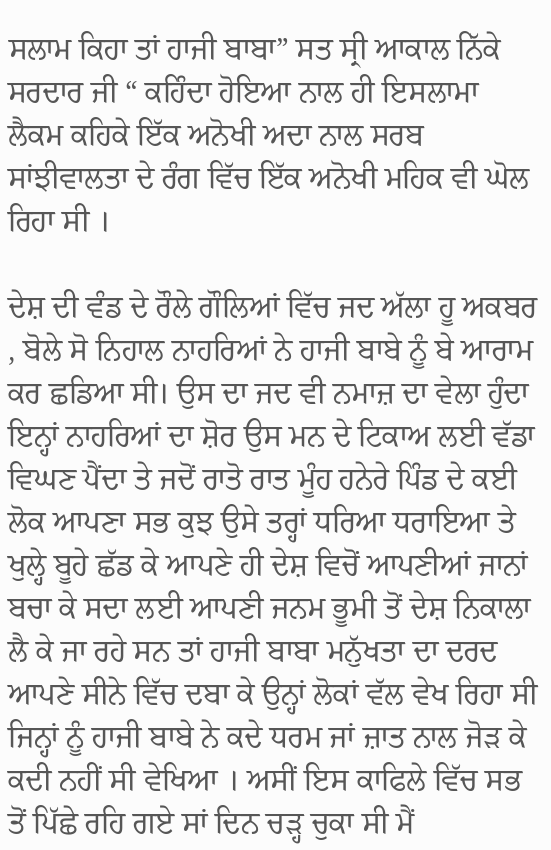ਸਲਾਮ ਕਿਹਾ ਤਾਂ ਹਾਜੀ ਬਾਬਾ” ਸਤ ਸ੍ਰੀ ਆਕਾਲ ਨਿੱਕੇ ਸਰਦਾਰ ਜੀ “ ਕਹਿੰਦਾ ਹੋਇਆ ਨਾਲ ਹੀ ਇਸਲਾਮਾ ਲੈਕਮ ਕਹਿਕੇ ਇੱਕ ਅਨੋਖੀ ਅਦਾ ਨਾਲ ਸਰਬ ਸਾਂਝੀਵਾਲਤਾ ਦੇ ਰੰਗ ਵਿੱਚ ਇੱਕ ਅਨੋਖੀ ਮਹਿਕ ਵੀ ਘੋਲ ਰਿਹਾ ਸੀ ।

ਦੇਸ਼ ਦੀ ਵੰਡ ਦੇ ਰੌਲੇ ਗੌਲਿਆਂ ਵਿੱਚ ਜਦ ਅੱਲਾ ਹੂ ਅਕਬਰ , ਬੋਲੇ ਸੋ ਨਿਹਾਲ ਨਾਹਰਿਆਂ ਨੇ ਹਾਜੀ ਬਾਬੇ ਨੂੰ ਬੇ ਆਰਾਮ ਕਰ ਛਡਿਆ ਸੀ। ਉਸ ਦਾ ਜਦ ਵੀ ਨਮਾਜ਼ ਦਾ ਵੇਲਾ ਹੁੰਦਾ ਇਨ੍ਹਾਂ ਨਾਹਰਿਆਂ ਦਾ ਸ਼ੋਰ ਉਸ ਮਨ ਦੇ ਟਿਕਾਅ ਲਈ ਵੱਡਾ ਵਿਘਣ ਪੈਂਦਾ ਤੇ ਜਦੋਂ ਰਾਤੋ ਰਾਤ ਮੂੰਹ ਹਨੇਰੇ ਪਿੰਡ ਦੇ ਕਈ ਲੋਕ ਆਪਣਾ ਸਭ ਕੁਝ ਉਸੇ ਤਰ੍ਹਾਂ ਧਰਿਆ ਧਰਾਇਆ ਤੇ ਖੁਲ੍ਹੇ ਬੂਹੇ ਛੱਡ ਕੇ ਆਪਣੇ ਹੀ ਦੇਸ਼ ਵਿਚੋਂ ਆਪਣੀਆਂ ਜਾਨਾਂ ਬਚਾ ਕੇ ਸਦਾ ਲਈ ਆਪਣੀ ਜਨਮ ਭੂਮੀ ਤੋਂ ਦੇਸ਼ ਨਿਕਾਲਾ ਲੈ ਕੇ ਜਾ ਰਹੇ ਸਨ ਤਾਂ ਹਾਜੀ ਬਾਬਾ ਮਨੁੱਖਤਾ ਦਾ ਦਰਦ ਆਪਣੇ ਸੀਨੇ ਵਿੱਚ ਦਬਾ ਕੇ ਉਨ੍ਹਾਂ ਲੋਕਾਂ ਵੱਲ ਵੇਖ ਰਿਹਾ ਸੀ ਜਿਨ੍ਹਾਂ ਨੂੰ ਹਾਜੀ ਬਾਬੇ ਨੇ ਕਦੇ ਧਰਮ ਜਾਂ ਜ਼ਾਤ ਨਾਲ ਜੋੜ ਕੇ ਕਦੀ ਨਹੀਂ ਸੀ ਵੇਖਿਆ । ਅਸੀਂ ਇਸ ਕਾਫਿਲੇ ਵਿੱਚ ਸਭ ਤੋਂ ਪਿੱਛੇ ਰਹਿ ਗਏ ਸਾਂ ਦਿਨ ਚੜ੍ਹ ਚੁਕਾ ਸੀ ਮੈਂ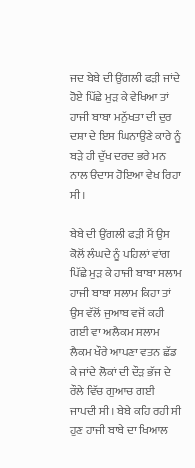ਜਦ ਬੇਬੇ ਦੀ ਉਂਗਲੀ ਫੜੀ ਜਾਂਦੇ ਹੋਏ ਪਿੱਛੇ ਮੁੜ ਕੇ ਵੇਖਿਆ ਤਾਂ ਹਾਜੀ ਬਾਬਾ ਮਨੁੱਖਤਾ ਦੀ ਦੁਰ ਦਸ਼ਾ ਦੇ ਇਸ ਘਿਨਾਉਣੇ ਕਾਰੇ ਨੂੰ ਬੜੇ ਹੀ ਦੁੱਖ ਦਰਦ ਭਰੇ ਮਨ ਨਾਲ ੳਦਾਸ ਹੋਇਆ ਵੇਖ ਰਿਹਾ ਸੀ।

ਬੇਬੇ ਦੀ ਉਂਗਲੀ ਫੜੀ ਮੈਂ ਉਸ ਕੋਲੋਂ ਲੰਘਦੇ ਨੂੰ ਪਹਿਲਾਂ ਵਾਂਗ ਪਿੱਛੇ ਮੁੜ ਕੇ ਹਾਜੀ ਬਾਬਾ ਸਲਾਮ ਹਾਜੀ ਬਾਬਾ ਸਲਾਮ ਕਿਹਾ ਤਾਂ ਉਸ ਵੱਲੋਂ ਜੁਆਬ ਵਜੋਂ ਕਹੀ ਗਈ ਵਾ ਅਲੈਕਮ ਸਲਾਮ ਲੈਕਮ ਖੌਰੇ ਆਪਣਾ ਵਤਨ ਛੱਡ ਕੇ ਜਾਂਦੇ ਲੋਕਾਂ ਦੀ ਦੌੜ ਭੱਜ ਦੇ ਰੌਲੇ ਵਿੱਚ ਗੁਆਚ ਗਈ ਜਾਪਦੀ ਸੀ । ਬੇਬੇ ਕਹਿ ਰਹੀ ਸੀ ਹੁਣ ਹਾਜੀ ਬਾਬੇ ਦਾ ਖਿਆਲ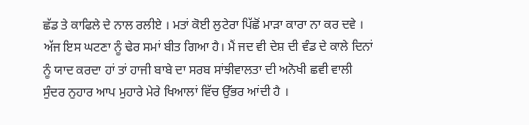ਛੱਡ ਤੇ ਕਾਫਿਲੇ ਦੇ ਨਾਲ ਰਲੀਏ । ਮਤਾਂ ਕੋਈ ਲੁਟੇਰਾ ਪਿੱਛੋਂ ਮਾੜਾ ਕਾਰਾ ਨਾ ਕਰ ਦਵੇ । ਅੱਜ ਇਸ ਘਟਣਾ ਨੂੰ ਢੇਰ ਸਮਾਂ ਬੀਤ ਗਿਆ ਹੈ। ਮੈਂ ਜਦ ਵੀ ਦੇਸ਼ ਦੀ ਵੰਡ ਦੇ ਕਾਲੇ ਦਿਨਾਂ ਨੂੰ ਯਾਦ ਕਰਦਾ ਹਾਂ ਤਾਂ ਹਾਜੀ ਬਾਬੇ ਦਾ ਸਰਬ ਸਾਂਝੀਵਾਲਤਾ ਦੀ ਅਨੋਖੀ ਛਵੀ ਵਾਲੀ ਸੁੰਦਰ ਨੁਹਾਰ ਆਪ ਮੁਹਾਰੇ ਮੇਰੇ ਖਿਆਲਾਂ ਵਿੱਚ ਉੱਭਰ ਆਂਦੀ ਹੈ ।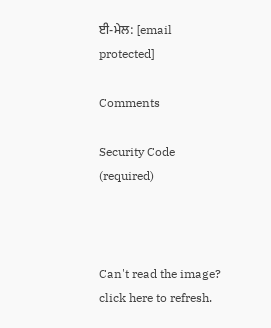ਈ-ਮੇਲ: [email protected]

Comments

Security Code (required)



Can't read the image? click here to refresh.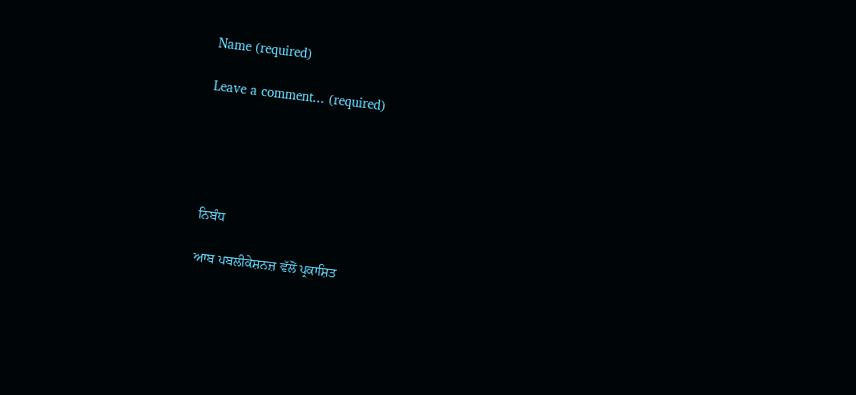Name (required)

Leave a comment... (required)





ਨਿਬੰਧ

ਆਬ ਪਬਲੀਕੇਸ਼ਨਜ਼ ਵੱਲੋਂ ਪ੍ਰਕਾਸ਼ਿਤ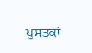ਪੁਸਤਕਾਂ